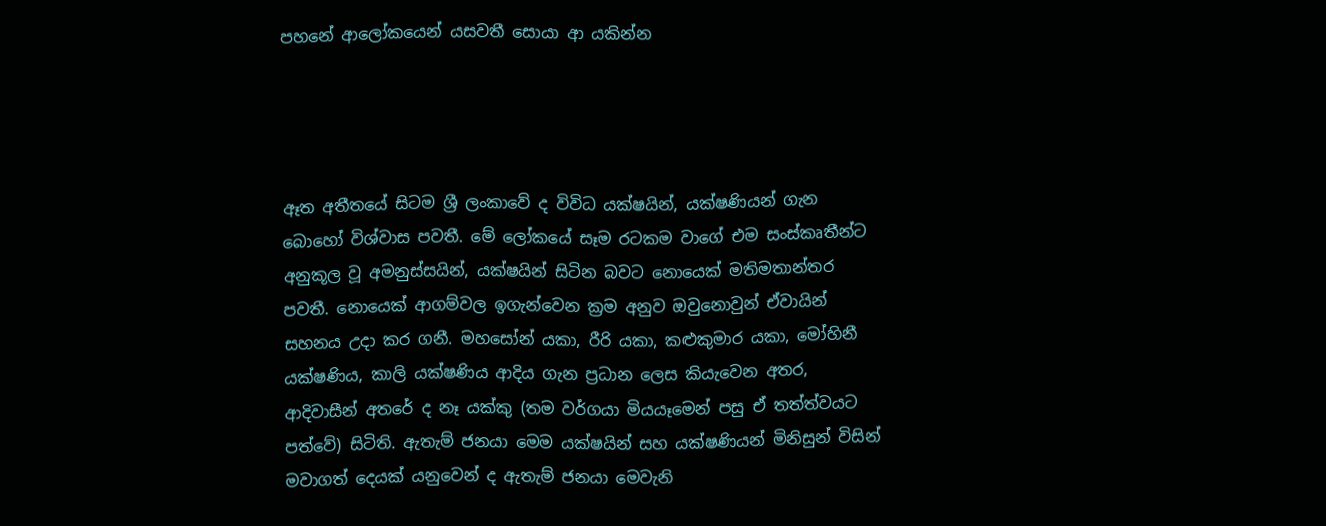පහනේ ආලෝකයෙන් යසවතී සොයා ආ යකින්න




ඈත අතීතයේ සිටම ශ්‍රී ලංකාවේ ද විවිධ යක්ෂයින්, යක්ෂණියන් ගැන බොහෝ විශ්වාස පවතී. මේ ලෝකයේ සෑම රටකම වාගේ එම සංස්කෘතීන්ට අනුකූල වූ අමනුස්සයින්, යක්ෂයින් සිටින බවට නොයෙක් මතිමතාන්තර පවතී. නොයෙක් ආගම්වල ඉගැන්වෙන ක්‍රම අනුව ඔවුනොවුන් ඒවායින් සහනය උදා කර ගනී. මහසෝන් යකා, රීරි යකා, කළුකුමාර යකා, මෝහිනී යක්ෂණිය, කාලි යක්ෂණිය ආදිය ගැන ප්‍රධාන ලෙස කියැවෙන අතර, ආදිවාසීන් අතරේ ද නෑ යක්කු (තම වර්ගයා මියයෑමෙන් පසු ඒ තත්ත්වයට පත්වේ) සිටිති. ඇතැම් ජනයා මෙම යක්ෂයින් සහ යක්ෂණියන් මිනිසුන් විසින් මවාගත් දෙයක් යනුවෙන් ද ඇතැම් ජනයා මෙවැනි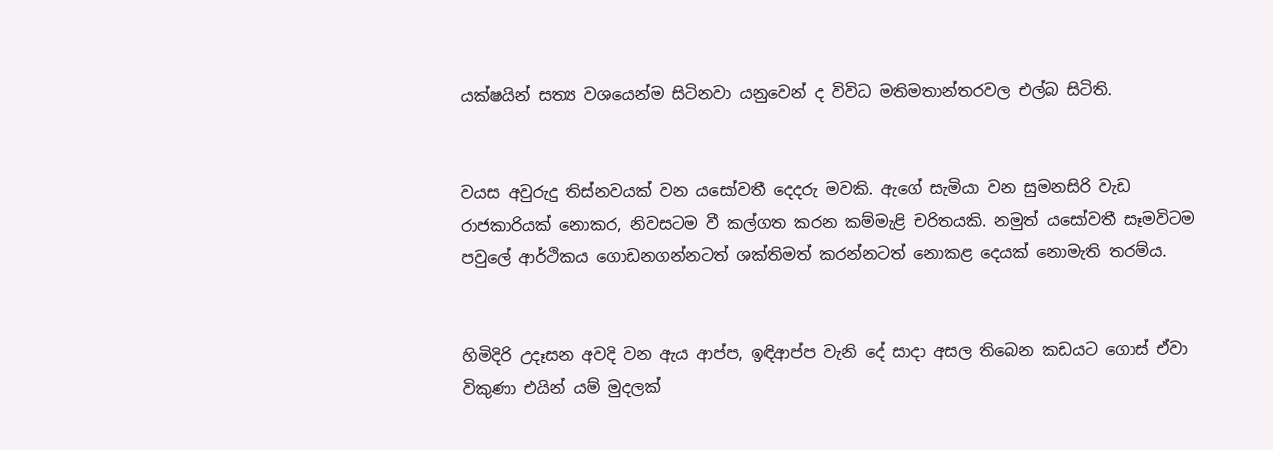යක්ෂයින් සත්‍ය වශයෙන්ම සිටිනවා යනුවෙන් ද විවිධ මතිමතාන්තරවල එල්බ සිටිති.


වයස අවුරුදු තිස්නවයක් වන යසෝවතී දෙදරු මවකි. ඇගේ සැමියා වන සුමනසිරි වැඩ රාජකාරියක් නොකර, නිවසටම වී කල්ගත කරන කම්මැළි චරිතයකි. නමුත් යසෝවතී සෑමවිටම පවුලේ ආර්ථිකය ගොඩනගන්නටත් ශක්තිමත් කරන්නටත් නොකළ දෙයක් නොමැති තරම්ය.


හිමිදිරි උදෑසන අවදි වන ඇය ආප්ප, ඉඳිආප්ප වැනි දේ සාදා අසල තිබෙන කඩයට ගොස් ඒවා විකුණා එයින් යම් මුදලක්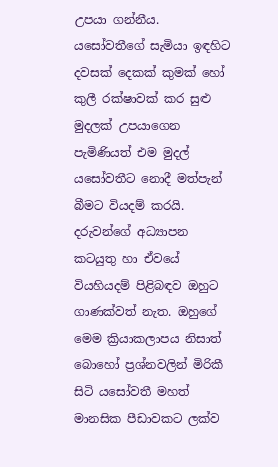උපයා ගන්නීය. යසෝවතීගේ සැමියා ඉඳහිට දවසක් දෙකක් කුමක් හෝ කුලී රක්ෂාවක් කර සුළු මුදලක් උපයාගෙන පැමිණියත් එම මුදල් යසෝවතීට නොදී මත්පැන් බීමට වියදම් කරයි. දරුවන්ගේ අධ්‍යාපන කටයුතු හා ඒවයේ වියහියදම් පිළිබඳව ඔහුට ගාණක්වත් නැත. ඔහුගේ මෙම ක්‍රියාකලාපය නිසාත් බොහෝ ප්‍රශ්නවලින් මිරිකී සිටි යසෝවතී මහත් මානසික පීඩාවකට ලක්ව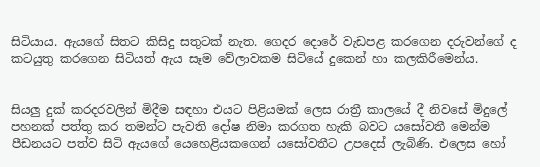සිටියාය. ඇයගේ සිතට කිසිදු සතුටක් නැත. ගෙදර දොරේ වැඩපළ කරගෙන දරුවන්ගේ ද කටයුතු කරගෙන සිටියත් ඇය සෑම වේලාවකම සිටියේ දුකෙන් හා කලකිරීමෙන්ය.


සියලු දුක් කරදරවලින් මිදීම සඳහා එයට පිළියමක් ලෙස රාත්‍රී කාලයේ දී නිවසේ මිදුලේ පහනක් පත්තු කර තමන්ට පැවති දෝෂ නිමා කරගත හැකි බවට යසෝවතී මෙන්ම පීඩනයට පත්ව සිටි ඇයගේ යෙහෙළියකගෙන් යසෝවතීට උපදෙස් ලැබිණි. එලෙස හෝ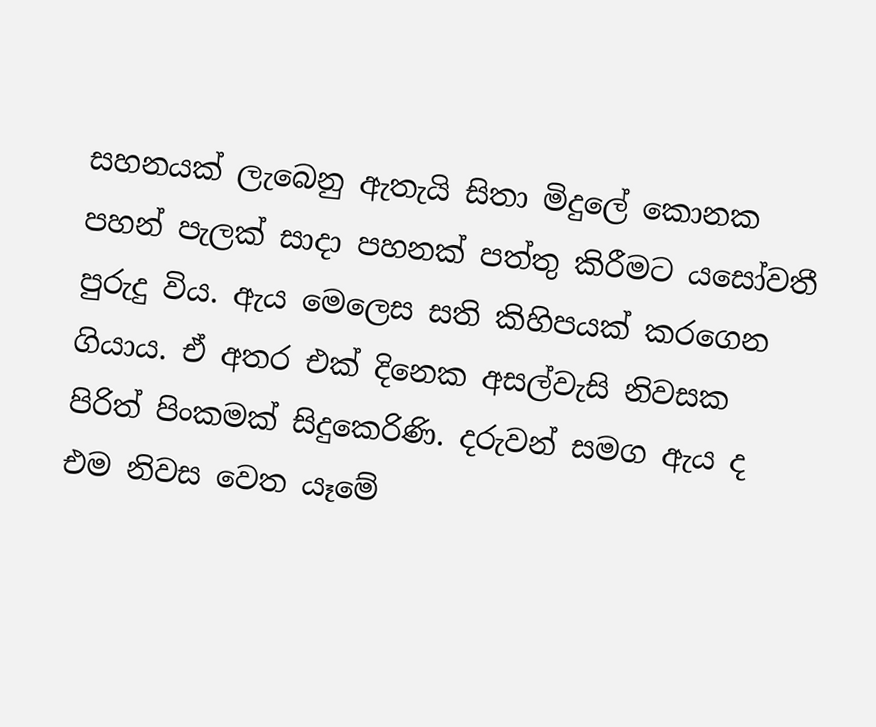සහනයක් ලැබෙනු ඇතැයි සිතා මිදුලේ කොනක පහන් පැලක් සාදා පහනක් පත්තු කිරීමට යසෝවතී පුරුදු විය. ඇය මෙලෙස සති කිහිපයක් කරගෙන ගියාය. ඒ අතර එක් දිනෙක අසල්වැසි නිවසක පිරිත් පිංකමක් සිදුකෙරිණි. දරුවන් සමග ඇය ද එම නිවස වෙත යෑමේ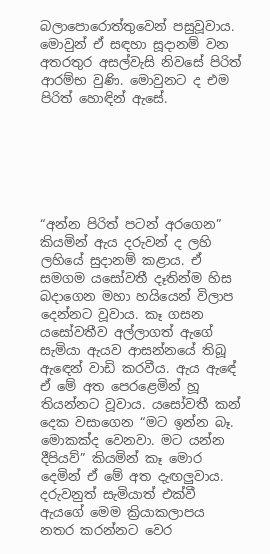බලාපොරොත්තුවෙන් පසුවූවාය. මොවුන් ඒ සඳහා සූදානම් වන අතරතුර අසල්වැසි නිවසේ පිරිත් ආරම්භ වුණි. මොවුනට ද එම පිරිත් හොඳින් ඇසේ.






“අන්න පිරිත් පටන් අරගෙන” කියමින් ඇය දරුවන් ද ලහි ලහියේ සුදානම් කළාය. ඒ සමගම යසෝවතී දෑතින්ම හිස බදාගෙන මහා හයියෙන් විලාප දෙන්නට වූවාය. කෑ ගසන යසෝවතීව අල්ලාගත් ඇගේ සැමියා ඇයව ආසන්නයේ තිබූ ඇඳෙන් වාඩි කරවීය. ඇය ඇඳේ ඒ මේ අත පෙරළෙමින් හූ තියන්නට වූවාය. යසෝවතී කන් දෙක වසාගෙන “මට ඉන්න බෑ. මොකක්ද වෙනවා. මට යන්න දීපියව්” කියමින් කෑ මොර දෙමින් ඒ මේ අත දැඟලුවාය. දරුවනුත් සැමියාත් එක්වී ඇයගේ මෙම ක්‍රියාකලාපය නතර කරන්නට වෙර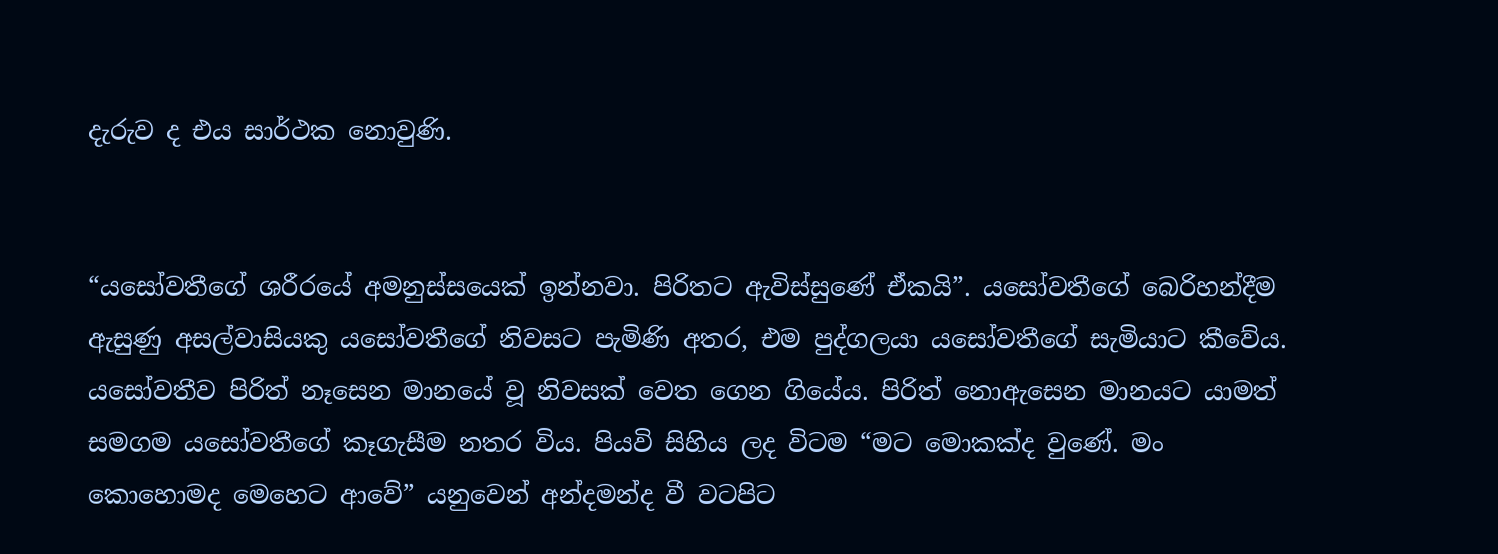දැරුව ද එය සාර්ථක නොවුණි.


“යසෝවතීගේ ශරීරයේ අමනුස්සයෙක් ඉන්නවා. පිරිතට ඇවිස්සුණේ ඒකයි”. යසෝවතීගේ බෙරිහන්දීම ඇසුණු අසල්වාසියකු යසෝවතීගේ නිවසට පැමිණි අතර, එම පුද්ගලයා යසෝවතීගේ සැමියාට කීවේය. යසෝවතීව පිරිත් නෑසෙන මානයේ වූ නිවසක් වෙත ගෙන ගියේය. පිරිත් නොඇසෙන මානයට යාමත් සමගම යසෝවතීගේ කෑගැසීම නතර විය. පියවි සිහිය ලද විටම “මට මොකක්ද වුණේ. මං කොහොමද මෙහෙට ආවේ” යනුවෙන් අන්දමන්ද වී වටපිට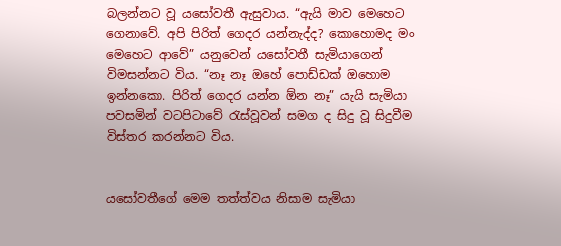බලන්නට වූ යසෝවතී ඇසුවාය. “ඇයි මාව මෙහෙට ගෙනාවේ. අපි පිරිත් ගෙදර යන්නැද්ද? කොහොමද මං මෙහෙට ආවේ” යනුවෙන් යසෝවතී සැමියාගෙන් විමසන්නට විය. “නෑ නෑ ඔහේ පොඩ්ඩක් ඔහොම ඉන්නකො. පිරිත් ගෙදර යන්න ඕන නෑ” යැයි සැමියා පවසමින් වටපිටාවේ රැස්වූවන් සමග ද සිදු වූ සිදුවීම විස්තර කරන්නට විය.


යසෝවතීගේ මෙම තත්ත්වය නිසාම සැමියා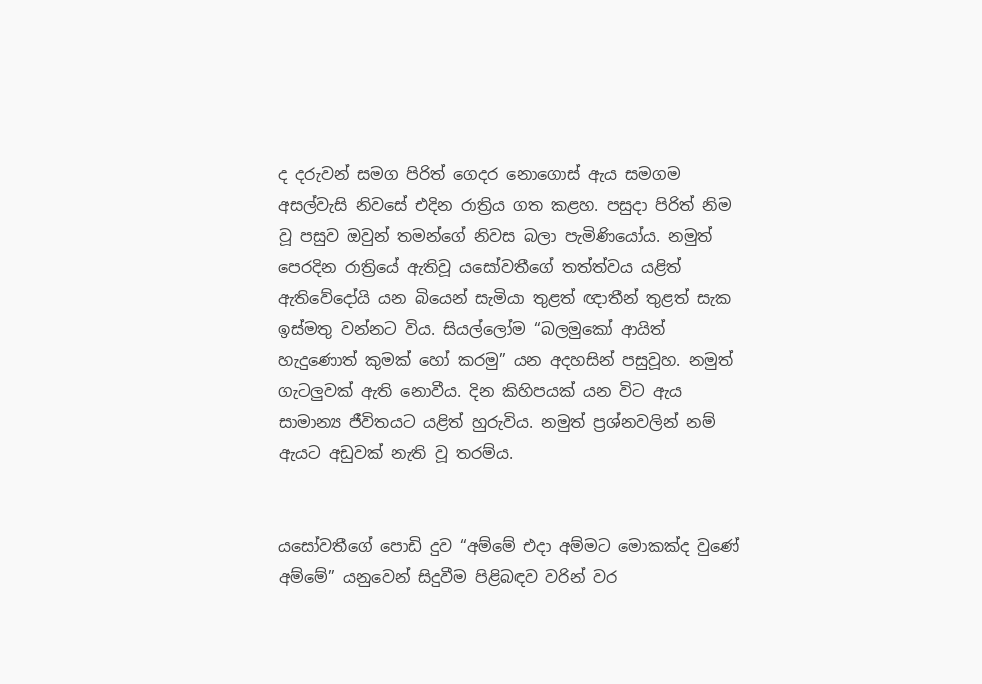ද දරුවන් සමග පිරිත් ගෙදර නොගොස් ඇය සමගම අසල්වැසි නිවසේ එදින රාත්‍රිය ගත කළහ. පසුදා පිරිත් නිම වූ පසුව ඔවුන් තමන්ගේ නිවස බලා පැමිණියෝය. නමුත් පෙරදින රාත්‍රියේ ඇතිවූ යසෝවතීගේ තත්ත්වය යළිත් ඇතිවේදෝයි යන බියෙන් සැමියා තුළත් ඥාතීන් තුළත් සැක ඉස්මතු වන්නට විය. සියල්ලෝම “බලමුකෝ ආයිත් හැදුණොත් කුමක් හෝ කරමු” යන අදහසින් පසුවූහ. නමුත් ගැටලුවක් ඇති නොවීය. දින කිහිපයක් යන විට ඇය සාමාන්‍ය ජීවිතයට යළිත් හුරුවිය. නමුත් ප්‍රශ්නවලින් නම් ඇයට අඩුවක් නැති වූ තරම්ය.


යසෝවතීගේ පොඩි දුව “අම්මේ එදා අම්මට මොකක්ද වුණේ අම්මේ” යනුවෙන් සිදුවීම පිළිබඳව වරින් වර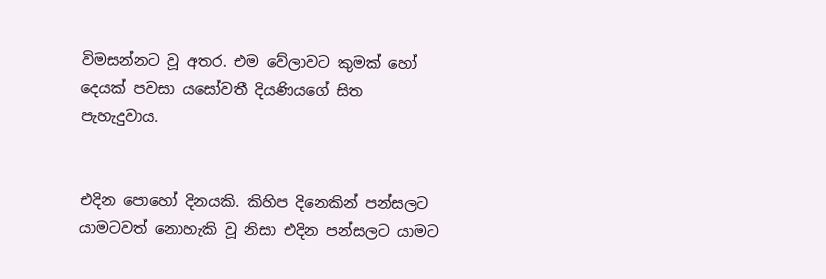විමසන්නට වූ අතර. එම වේලාවට කුමක් හෝ දෙයක් පවසා යසෝවතී දියණියගේ සිත පැහැදුවාය.


එදින පොහෝ දිනයකි. කිහිප දිනෙකින් පන්සලට යාමටවත් නොහැකි වූ නිසා එදින පන්සලට යාමට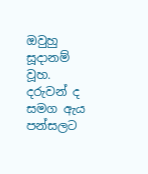ඔවුහු සූදානම් වූහ. දරුවන් ද සමග ඇය පන්සලට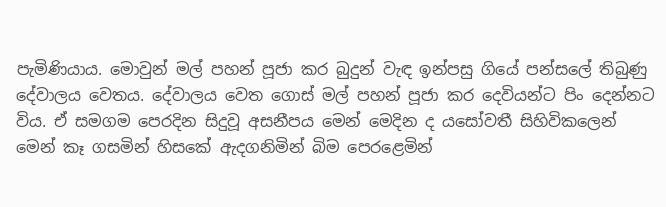පැමිණියාය. මොවුන් මල් පහන් පූජා කර බුදුන් වැඳ ඉන්පසු ගියේ පන්සලේ තිබුණු දේවාලය වෙතය. දේවාලය වෙත ගොස් මල් පහන් පූජා කර දෙවියන්ට පිං දෙන්නට විය. ඒ සමගම පෙරදින සිදුවූ අසනීපය මෙන් මෙදින ද යසෝවතී සිහිවිකලෙන් මෙන් කෑ ගසමින් හිසකේ ඇදගනිමින් බිම පෙරළෙමින්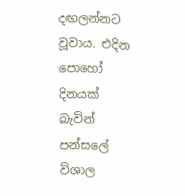දඟලන්නට වූවාය. එදින පොහෝ දිනයක් බැවින් පන්සලේ විශාල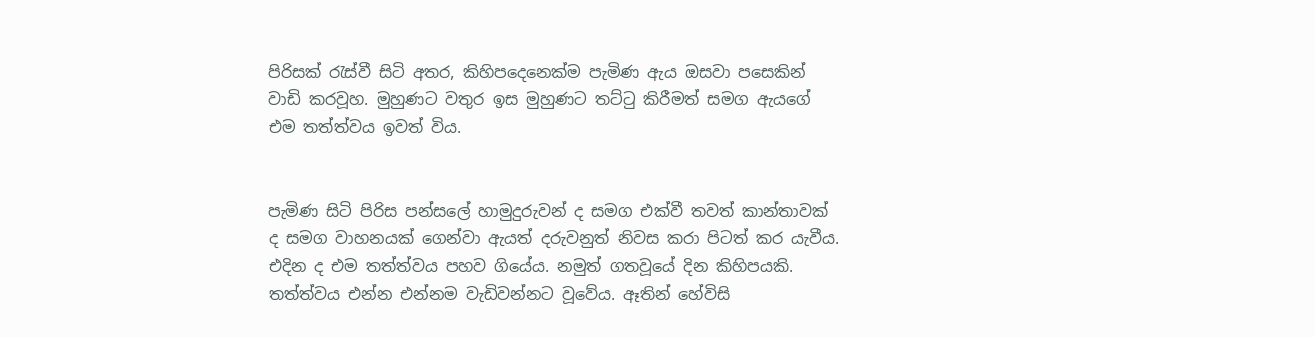පිරිසක් රැස්වී සිටි අතර, කිහිපදෙනෙක්ම පැමිණ ඇය ඔසවා පසෙකින් වාඩි කරවූහ. මුහුණට වතුර ඉස මුහුණට තට්ටු කිරීමත් සමග ඇයගේ එම තත්ත්වය ඉවත් විය.


පැමිණ සිටි පිරිස පන්සලේ හාමුදුරුවන් ද සමග එක්වී තවත් කාන්තාවක් ද සමග වාහනයක් ගෙන්වා ඇයත් දරුවනුත් නිවස කරා පිටත් කර යැවීය. එදින ද එම තත්ත්වය පහව ගියේය. නමුත් ගතවූයේ දින කිහිපයකි. තත්ත්වය එන්න එන්නම වැඩිවන්නට වූවේය. ඈතින් හේවිසි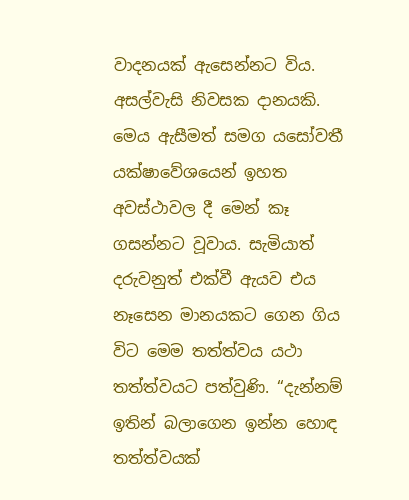වාදනයක් ඇසෙන්නට විය. අසල්වැසි නිවසක දානයකි. මෙය ඇසීමත් සමග යසෝවතී යක්ෂාවේශයෙන් ඉහත අවස්ථාවල දී මෙන් කෑ ගසන්නට වූවාය. සැමියාත් දරුවනුත් එක්වී ඇයව එය නෑසෙන මානයකට ගෙන ගිය විට මෙම තත්ත්වය යථා තත්ත්වයට පත්වුණි. “දැන්නම් ඉතින් බලාගෙන ඉන්න හොඳ තත්ත්වයක්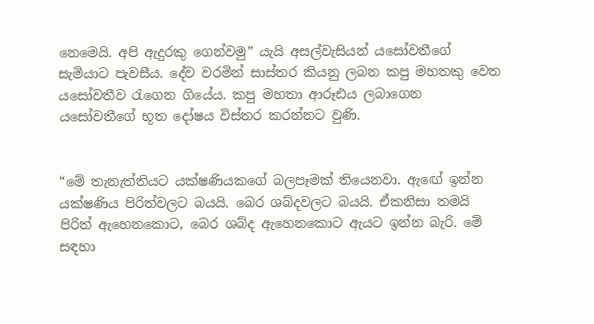නෙමෙයි. අපි ඇදුරකු ගෙන්වමු” යැයි අසල්වැසියන් යසෝවතීගේ සැමියාට පැවසීය. දේව වරමින් සාස්තර කියනු ලබන කපු මහතකු වෙත යසෝවතීව රැගෙන ගියේය. කපු මහතා ආරූඪය ලබාගෙන යසෝවතීගේ භූත දෝෂය විස්තර කරන්නට වුණි.


“මේ තැනැත්තියට යක්ෂණියකගේ බලපෑමක් තියෙනවා. ඇඟේ ඉන්න යක්ෂණිය පිරිත්වලට බයයි. බෙර ශබ්දවලට බයයි. ඒකනිසා තමයි පිරිත් ඇහෙනකොට, බෙර ශබ්ද ඇහෙනකොට ඇයට ඉන්න බැරි. මේ සඳහා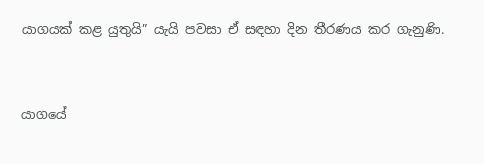යාගයක් කළ යුතුයි” යැයි පවසා ඒ සඳහා දින තීරණය කර ගැනුණි.


යාගයේ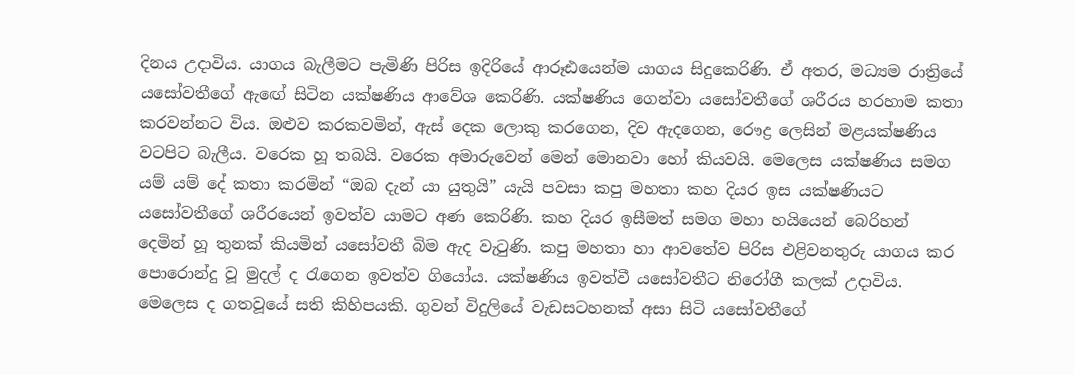දිනය උද‌ාවිය. යාගය බැලීමට පැමිණි පිරිස ඉදිරියේ ආරූඪයෙන්ම යාගය සිදුකෙරිණි. ඒ අතර, මධ්‍යම රාත්‍රියේ යසෝවතීගේ ඇඟේ සිටින යක්ෂණිය ආවේශ කෙරිණි. යක්ෂණිය ගෙන්වා යසෝවතීගේ ශරීරය හරහාම කතා කරවන්නට විය. ඔළුව කරකවමින්, ඇස් දෙක ලොකු කරගෙන, දිව ඇදගෙන, රෞද්‍ර ලෙසින් මළයක්ෂණිය වටපිට බැලීය. වරෙක හූ තබයි. වරෙක අමාරුවෙන් මෙන් මොනවා හෝ කියවයි. මෙලෙස යක්ෂණිය සමග යම් යම් දේ කතා කරමින් “ඔබ දැන් යා යුතුයි” යැයි පවසා කපු මහතා කහ දියර ඉස යක්ෂණියට යසෝවතීගේ ශරීරයෙන් ඉවත්ව යාමට අණ කෙරිණි. කහ දියර ඉසීමත් සමග මහා හයියෙන් බෙරිහන් දෙමින් හූ තුනක් කියමින් යසෝවතී බිම ඇද වැටුණි. කපු මහතා හා ආවතේව පිරිස එළිවනතුරු යාගය කර පොරොන්දු වූ මුදල් ද රැගෙන ඉවත්ව ගියෝය. යක්ෂණිය ඉවත්වී යසෝවතීට නිරෝගී කලක් උදාවිය.
මෙලෙස ද ගතවූයේ සති කිහිපයකි. ගුවන් විදුලියේ වැඩසටහනක් අසා සිටි යසෝවතීගේ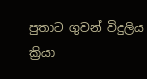පුතාට ගුවන් විදුලිය ක්‍රියා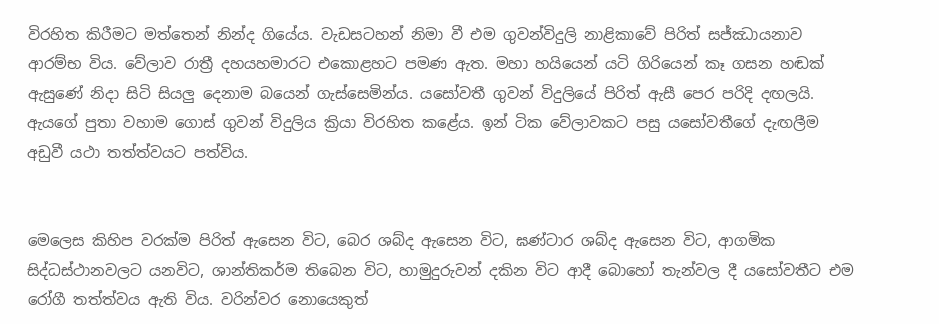විරහිත කිරීමට මත්තෙන් නින්ද ගියේය. වැඩසටහන් නිමා වී එම ගුවන්විදුලි නාළිකාවේ පිරිත් සජ්ඣායනාව ආරම්භ විය. වේලාව රාත්‍රී දහයහමාරට එකොළහට පමණ ඇත. මහා හයියෙන් යටි ගිරියෙන් කෑ ගසන හඬක් ඇසුණේ නිදා සිටි සියලු දෙනාම බයෙන් ගැස්සෙමින්ය. යසෝවතී ගුවන් විදුලියේ පිරිත් ඇසී පෙර පරිදි දඟලයි. ඇයගේ පුතා වහාම ගොස් ගුවන් විදුලිය ක්‍රියා විරහිත කළේය. ඉන් ටික වේලාවකට පසු යසෝවතීගේ දැඟලීම අඩුවී යථා තත්ත්වයට පත්විය.


මෙලෙස කිහිප වරක්ම පිරිත් ඇසෙන විට, බෙර ශබ්ද ඇසෙන විට, ඝණ්ටාර ශබ්ද ඇසෙන විට, ආගමික සිද්ධස්ථානවලට යනවිට, ශාන්තිකර්ම තිබෙන විට, හාමුදුරුවන් දකින විට ආදී බොහෝ තැන්වල දී යසෝවතීට එම රෝගී තත්ත්වය ඇති විය. වරින්වර නොයෙකුත්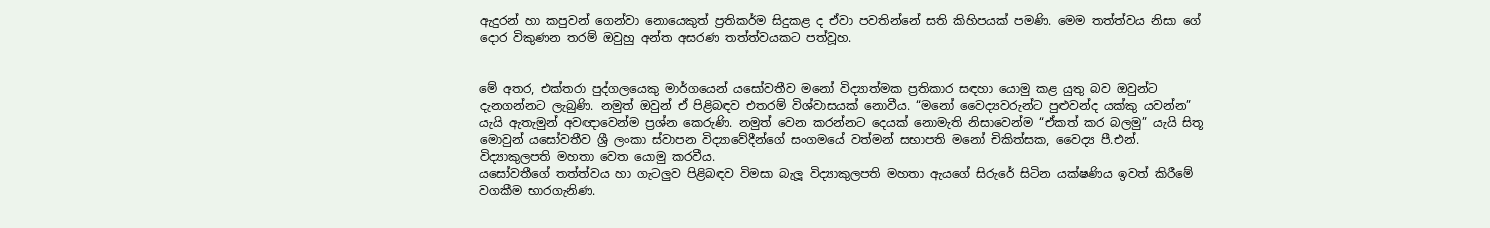ඇදුරන් හා කපුවන් ගෙන්වා නොයෙකුත් ප්‍රතිකර්ම සිදුකළ ද ඒවා පවතින්නේ සති කිහිපයක් පමණි. මෙම තත්ත්වය නිසා ගේ දොර විකුණන තරම් ඔවුහු අන්ත අසරණ තත්ත්වයකට පත්වූහ.


මේ අතර, එක්තරා පුද්ගලයෙකු මාර්ගයෙන් යසෝවතීව මනෝ විද්‍යාත්මක ප්‍රතිකාර සඳහා යොමු කළ යුතු බව ඔවුන්ට දැනගන්නට ලැබුණි. නමුත් ඔවුන් ඒ පිළිබඳව එතරම් විශ්වාසයක් නොවීය. “මනෝ වෛද්‍යවරුන්ට පුළුවන්ද යක්කු යවන්න” යැයි ඇතැමුන් අවඥාවෙන්ම ප්‍රශ්න කෙරුණි. නමුත් වෙන කරන්නට දෙයක් නොමැති නිසාවෙන්ම “ඒකත් කර බලමු” යැයි සිතූ මොවුන් යසෝවතීව ශ්‍රී ලංකා ස්වාපන විද්‍යාවේදීන්ගේ සංගමයේ වත්මන් සභාපති මනෝ චිකිත්සක, වෛද්‍ය පී.එන්. විද්‍යාකුලපති මහතා වෙත යොමු කරවීය.
යසෝවතීගේ තත්ත්වය හා ගැටලුව පිළිබඳව විමසා බැලූ විද්‍යාකුලපති මහතා ඇයගේ සිරුරේ සිටින යක්ෂණිය ඉවත් කිරීමේ වගකීම භාරගැනිණ.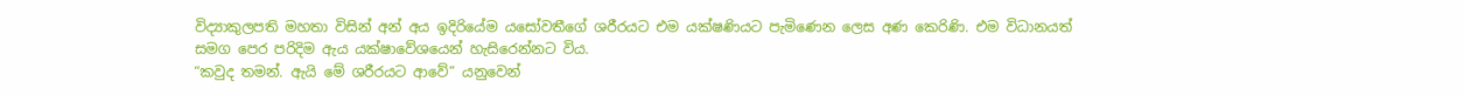විද්‍යාකුලපති මහතා විසින් අන් අය ඉදිරියේම යසෝවතීගේ ශරීරයට එම යක්ෂණියට පැමිණෙන ලෙස අණ කෙරිණි. එම විධානයත් සමග පෙර පරිදිම ඇය යක්ෂාවේශයෙන් හැසිරෙන්නට විය.
“කවුද තමන්. ඇයි මේ ශරීරයට ආවේ” යනුවෙන්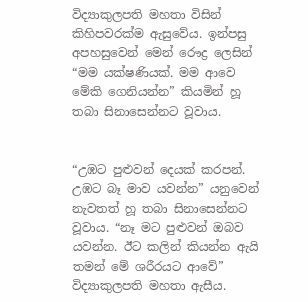විද්‍යාකුලපති මහතා විසින් කිහිපවරක්ම ඇසුවේය. ඉන්පසු අපහසුවෙන් මෙන් රෞද්‍ර ලෙසින් “මම යක්ෂණියක්. මම ආවෙ මේකි ගෙනියන්න” කියමින් හූ තබා සිනාසෙන්නට වූවාය.


“උඹට පුළුවන් දෙයක් කරපන්. උඹට බෑ මාව යවන්න” යනුවෙන් නැවතත් හූ තබා සිනාසෙන්නට වූවාය. “නෑ මට පුළුවන් ඔබව යවන්න. ඊට කලින් කියන්න ඇයි තමන් මේ ශරීරයට ආවේ” විද්‍යාකුලපති මහතා ඇසීය.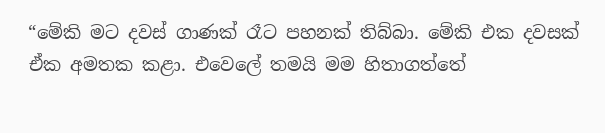“මේකි මට දවස් ගාණක් රෑට පහනක් තිබ්බා. මේකි එක දවසක් ඒක අමතක කළා. එවෙලේ තමයි මම හිතාගත්තේ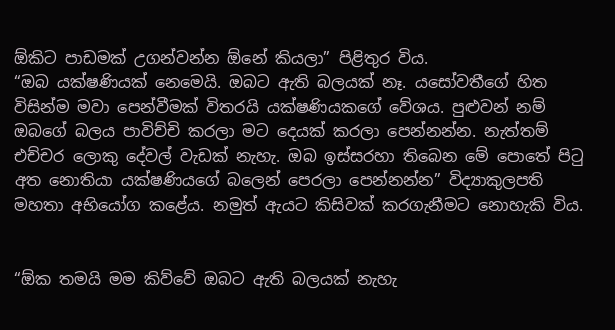ඕකිට පාඩමක් උගන්වන්න ඕනේ කියලා” පිළිතුර විය.
“ඔබ යක්ෂණියක් නෙමෙයි. ඔබට ඇති බලයක් නෑ. යසෝවතීගේ හිත විසින්ම මවා පෙන්වීමක් විතරයි යක්ෂණියකගේ වේශය. පුළුවන් නම් ඔබගේ බලය පාවිච්චි කරලා මට දෙයක් කරලා පෙන්නන්න. නැත්තම් එච්චර ලොකු දේවල් වැඩක් නැහැ. ඔබ ඉස්සරහා තිබෙන මේ පොතේ පිටු අත නොතියා යක්ෂණියගේ බලෙන් පෙරලා පෙන්නන්න” විද්‍යාකුලපති මහතා අභියෝග කළේය. නමුත් ඇයට කිසිවක් කරගැනීමට නොහැකි විය.


“ඕක තමයි මම කිව්වේ ඔබට ඇති බලයක් නැහැ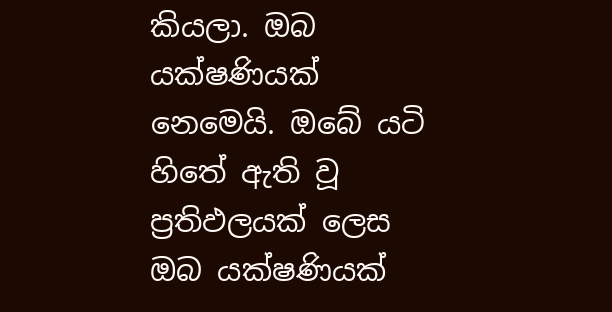කියලා. ඔබ යක්ෂණියක් නෙමෙයි. ඔබේ යටි හිතේ ඇති වූ ප්‍රතිඵලයක් ලෙස ඔබ යක්ෂණියක්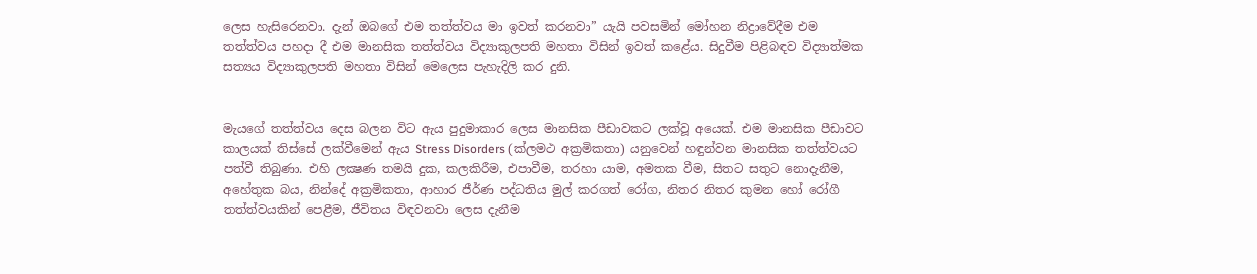ලෙස හැසිරෙනවා. දැන් ඔබගේ එම තත්ත්වය මා ඉවත් කරනවා” යැයි පවසමින් මෝහන නිද්‍රාවේදීම එම තත්ත්වය පහදා දී එම මානසික තත්ත්වය විද්‍යාකුලපති මහතා විසින් ඉවත් කළේය. සිදුවීම පිළිබඳව විද්‍යාත්මක සත්‍යය විද්‍යාකුලපති මහතා විසින් මෙලෙස පැහැදිලි කර දුනි.


මැයගේ තත්ත්වය දෙස බලන විට ඇය පුදුමාකාර ලෙස මානසික පීඩාවකට ලක්වූ අයෙක්. එම මානසික පීඩාවට කාලයක් තිස්සේ ලක්වීමෙන් ඇය Stress Disorders (ක්ලමථ අක්‍රමිකතා) යනුවෙන් හඳුන්වන මානසික තත්ත්වයට පත්වී තිබුණා. එහි ලක්‍ෂණ තමයි දුක, කලකිරීම, එපාවීම, තරහා යාම, අමතක වීම, සිතට සතුට නොදැනීම, අහේතුක බය, නින්දේ අක්‍රමිකතා, ආහාර ජීර්ණ පද්ධතිය මුල් කරගත් රෝග, නිතර නිතර කුමන හෝ රෝගී තත්ත්වයකින් පෙළීම, ජීවිතය විඳවනවා ලෙස දැනීම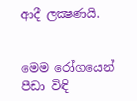ආදී ලක්‍ෂණයි.


මෙම රෝගයෙන් පීඩා විඳි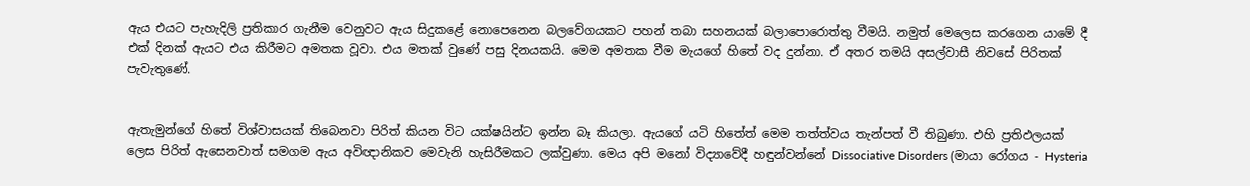ඇය එයට පැහැදිලි ප්‍රතිකාර ගැනීම වෙනුවට ඇය සිදුකළේ නොපෙනෙන බලවේගයකට පහන් තබා සහනයක් බලාපොරොත්තු වීමයි. නමුත් මෙලෙස කරගෙන යාමේ දී එක් දිනක් ඇයට එය කිරීමට අමතක වූවා. එය මතක් වුණේ පසු දිනයකයි. මෙම අමතක වීම මැයගේ හිතේ වද දුන්නා. ඒ අතර තමයි අසල්වාසී නිවසේ පිරිතක් පැවැතුණේ.


ඇතැමුන්ගේ හිතේ විශ්වාසයක් තිබෙනවා පිරිත් කියන විට යක්ෂයින්ට ඉන්න බෑ කියලා. ඇයගේ යටි හිතේත් මෙම තත්ත්වය තැන්පත් වී තිබුණා. එහි ප්‍රතිඵලයක් ලෙස පිරිත් ඇසෙනවාත් සමගම ඇය අවිඥානිකව මෙවැනි හැසිරීමකට ලක්වුණා. මෙය අපි මනෝ විද්‍යාවේදී හඳුන්වන්නේ Dissociative Disorders (මායා රෝගය - Hysteria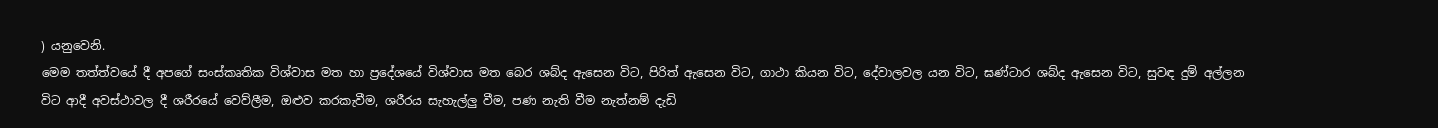) යනුවෙනි.
මෙම තත්ත්වයේ දී අපගේ සංස්කෘතික විශ්වාස මත හා ප්‍රදේශයේ විශ්වාස මත බෙර ශබ්ද ඇසෙන විට, පිරිත් ඇසෙන විට, ගාථා කියන විට, දේවාලවල යන විට, ඝණ්ටාර ශබ්ද ඇසෙන විට, සුවඳ දුම් අල්ලන විට ආදී අවස්ථාවල දී ශරීරයේ වෙව්ලීම, ඔළුව කරකැවීම, ශරීරය සැහැල්ලු වීම, පණ නැති වීම නැත්නම් දැඩි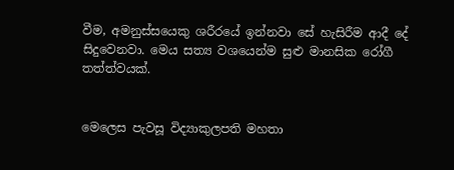වීම, අමනුස්සයෙකු ශරීරයේ ඉන්නවා සේ හැසිරීම ආදී දේ සිදුවෙනවා. මෙය සත්‍ය වශයෙන්ම සුළු මානසික රෝගී තත්ත්වයක්.


මෙලෙස පැවසූ විද්‍යාකුලපති මහතා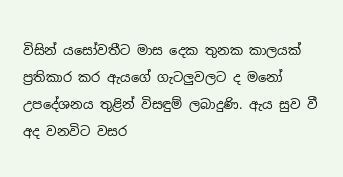විසින් යසෝවතීට මාස දෙක තුනක කාලයක් ප්‍රතිකාර කර ඇයගේ ගැටලුවලට ද මනෝ උපදේශනය තුළින් විසඳුම් ලබාදුණි. ඇය සුව වී අද වනවිට වසර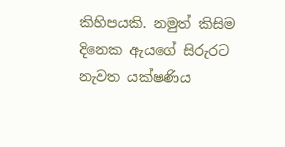කිහිපයකි. නමුත් කිසිම දිනෙක ඇයගේ සිරුරට නැවත යක්ෂණිය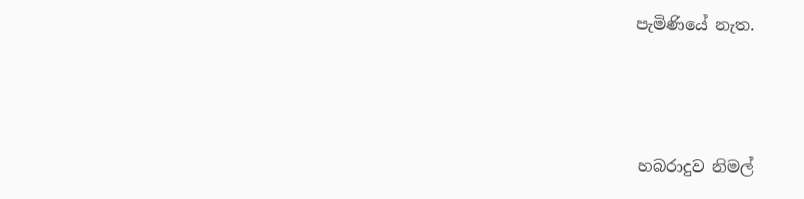පැමිණියේ නැත.




හබරාදුව නිමල්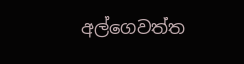අල්ගෙවත්ත